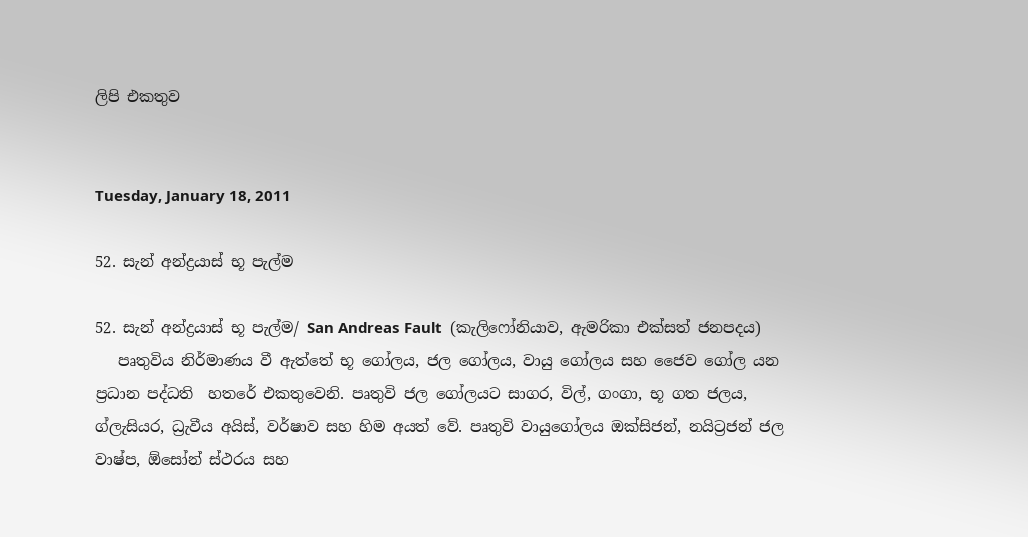ලිපි එකතුව


Tuesday, January 18, 2011

52. සැන් අන්ද්‍රයාස් භූ පැල්ම

52. සැන් අන්ද්‍රයාස් භූ පැල්ම/ San Andreas Fault  (කැලිෆෝනියාව, ඇමරිකා එක්සත් ජනපදය)
   පෘතුවිය නිර්මාණය වී ඇත්තේ භූ ගෝලය, ජල ගෝලය, වායු ගෝලය සහ ජෛව ගෝල යන ප්‍රධාන පද්ධති  හතරේ එකතුවෙනි. පෘතුවි ජල ගෝලයට සාගර, විල්, ගංගා, භූ ගත ජලය, ග්ලැසියර, ධ්‍රැවීය අයිස්, වර්ෂාව සහ හිම අයත් වේ. පෘතුවි වායුගෝලය ඔක්සිජන්, නයිට්‍රජන් ජල වාෂ්ප, ඕසෝන් ස්ථරය සහ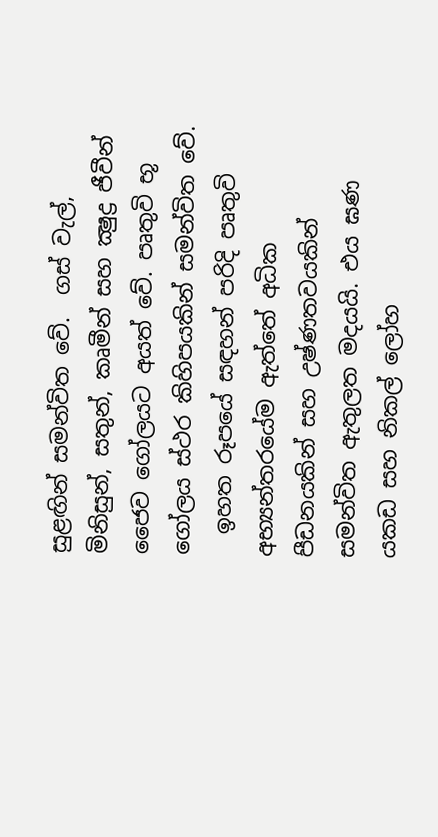සුළඟින් සමන්විත වේ.  ගස් වැල්, මිනිසුන්, සතුන්, කෘමීන් සහ ක්‍ෂුද්‍ර ජීවීන් ජෛව ගෝලයට අයත් වේ. පෘතුවි භූ ගෝලය ස්ථර කිහිපයකින් සමන්විත වේ.
  ඉහත රූපයේ සඳහන් පරිදි පෘතුවි අභ්‍යන්තරයේම ඇත්තේ අධික පීඩනයකින් සහ උෂ්ණතවයකින් සමන්විත ඇතුලත මදයයි. එය ඝණ යකඩ සහ නිකල් ලෝහ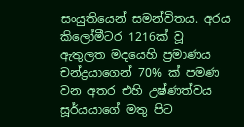සංයුතියෙන් සමන්විතය. අරය කිලෝමීටර 1216ක් වූ ඇතුලත මදයෙහි ප්‍රමාණය චන්ද්‍රයාගෙන් 70% ක් පමණ වන අතර එහි උෂ්ණත්වය සූර්යයාගේ මතු පිට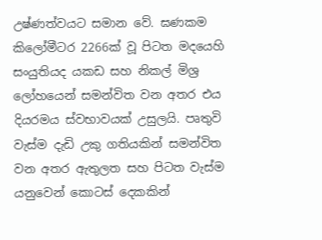උෂ්ණත්වයට සමාන වේ. ඝණකම  කිලෝමීටර 2266ක් වූ පිටත මදයෙහි සංයුතියද යකඩ සහ නිකල් මිශ්‍ර ලෝහයෙන් සමන්විත වන අතර එය දියරමය ස්වභාවයක් උසුලයි. පෘතුවි වැස්ම දැඩි උකු ගතියකින් සමන්විත වන අතර ඇතුලත සහ පිටත වැස්ම යනුවෙන් කොටස් දෙකකින්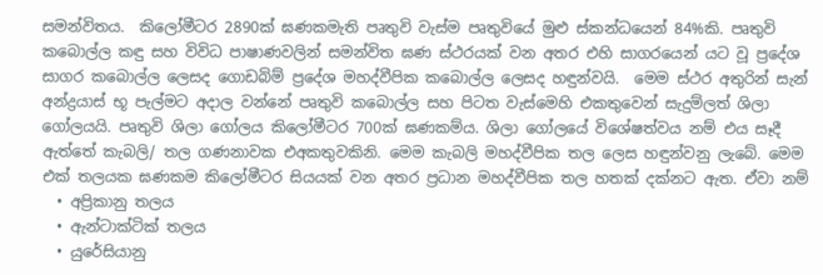සමන්විතය.  කිලෝමීටර 2890ක් ඝණකමැති පෘතුවි වැස්ම පෘතුවියේ මුළු ස්කන්ධයෙන් 84%කි. පෘතුවි කබොල්ල කඳු සහ විවිධ පාෂාණවලින් සමන්විත ඝණ ස්ථරයක් වන අතර එහි සාගරයෙන් යට වූ ප්‍රදේශ සාගර කබොල්ල ලෙසද ගොඩබිම් ප්‍රදේශ මහද්වීපික කබොල්ල ලෙසද හඳුන්වයි.  මෙම ස්ථර අතුරින් සැන් අන්ද්‍රයාස් භූ පැල්මට අදාල වන්නේ පෘතුවි කබොල්ල සහ පිටත වැස්මෙහි එකතුවෙන් සැදුම්ලත් ශිලා ගෝලයයි. පෘතුවි ශිලා ගෝලය කිලෝමීටර 700ක් ඝණකම්ය. ශිලා ගෝලයේ විශේෂත්වය නම් එය සෑදී ඇත්තේ කැබලි/ තල ගණනාවක එඅකතුවකිනි. මෙම කැබලි මහද්වීපික තල ලෙස හඳුන්වනු ලැබේ. මෙම එක් තලයක ඝණකම කිලෝමීටර සියයක් වන අතර ප්‍රධාන මහද්වීපික තල හතක් දක්නට ඇත. ඒවා නම්
  • අප්‍රිකානු තලය
  • ඇන්ටාක්ටික් තලය
  • යුරේසියානු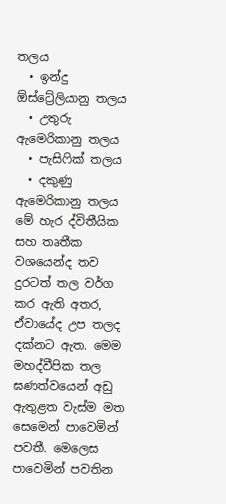තලය
  • ඉන්දු ඕස්ට්‍රේලියානු තලය
  • උතුරු ඇමෙරිකානු තලය
  • පැසිෆික් තලය
  • දකුණු ඇමෙරිකානු තලය
මේ හැර ද්විතීයික සහ තෘතීක වශයෙන්ද තව දුරටත් තල වර්ග කර ඇති අතර, ඒවායේද උප තලද දක්නට ඇත. මෙම මහද්වීපික තල ඝණත්වයෙන් අඩු ඇතුළත වැස්ම මත සෙමෙන් පාවෙමින් පවතී. මෙලෙස පාවෙමින් පවතින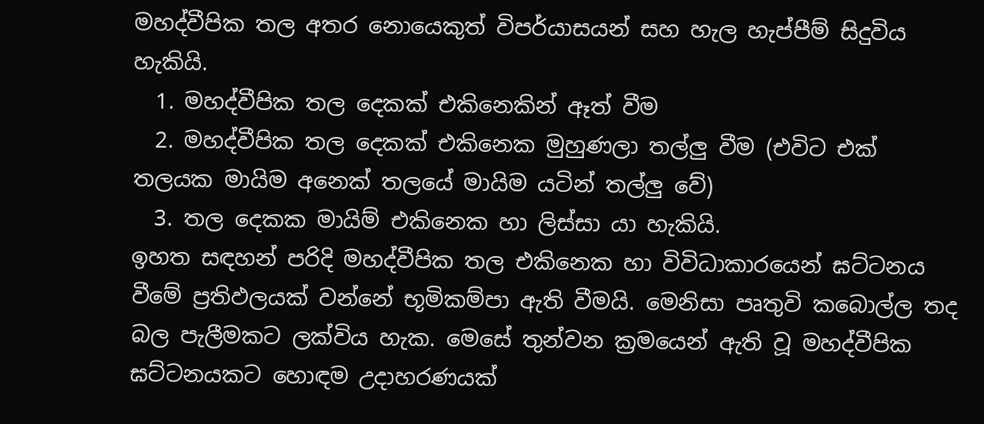මහද්වීපික තල අතර නොයෙකුත් විපර්යාසයන් සහ හැල හැප්පීම් සිදුවිය හැකියි.
  1. මහද්වීපික තල දෙකක් එකිනෙකින් ඈත් වීම
  2. මහද්වීපික තල දෙකක් එකිනෙක මුහුණලා තල්ලු වීම (එවිට එක් තලයක මායිම අනෙක් තලයේ මායිම යටින් තල්ලු වේ)
  3. තල දෙකක මායිම් එකිනෙක හා ලිස්සා යා හැකියි.
ඉහත සඳහන් පරිදි මහද්වීපික තල එකිනෙක හා විවිධාකාරයෙන් ඝට්ටනය වීමේ ප්‍රතිඵලයක් වන්නේ භූමිකම්පා ඇති වීමයි. මෙනිසා පෘතුවි කබොල්ල තද බල පැලීමකට ලක්විය හැක. මෙසේ තුන්වන ක්‍රමයෙන් ඇති වූ මහද්වීපික ඝට්ටනයකට හොඳම උදාහරණයක්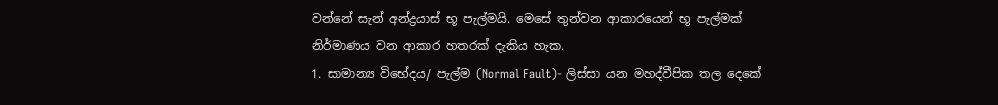වන්නේ සැන් අන්ද්‍රයාස් භූ පැල්මයි. මෙසේ තුන්වන ආකාරයෙන් භූ පැල්මක් නිර්මාණය වන ආකාර හතරක් දැකිය හැක.
1. සාමාන්‍ය විභේදය/ පැල්ම (Normal Fault)- ලිස්සා යන මහද්වීපික තල දෙකේ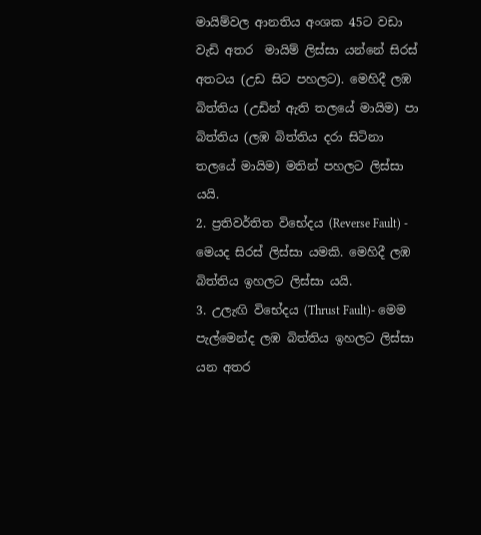මායිම්වල ආනතිය අංශක 45ට වඩා වැඩි අතර  මායිම් ලිස්සා යන්නේ සිරස් අතටය (උඩ සිට පහලට). මෙහිදී ලඹ බිත්තිය (උඩින් ඇති තලයේ මායිම) පා බිත්තිය (ලඹ බිත්තිය දරා සිටිනා තලයේ මායිම) මතින් පහලට ලිස්සා යයි.
2. ප්‍රතිවර්තිත විභේදය (Reverse Fault) - මෙයද සිරස් ලිස්සා යමකි. මෙහිදී ලඹ බිත්තිය ඉහලට ලිස්සා යයි.
3. උලැඟි විභේදය (Thrust Fault)- මෙම පැල්මෙන්ද ලඹ බිත්තිය ඉහලට ලිස්සා යන අතර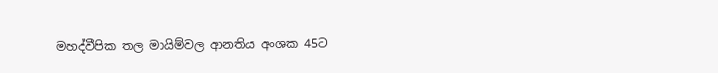මහද්වීපික තල මායිම්වල ආනතිය අංශක 45ට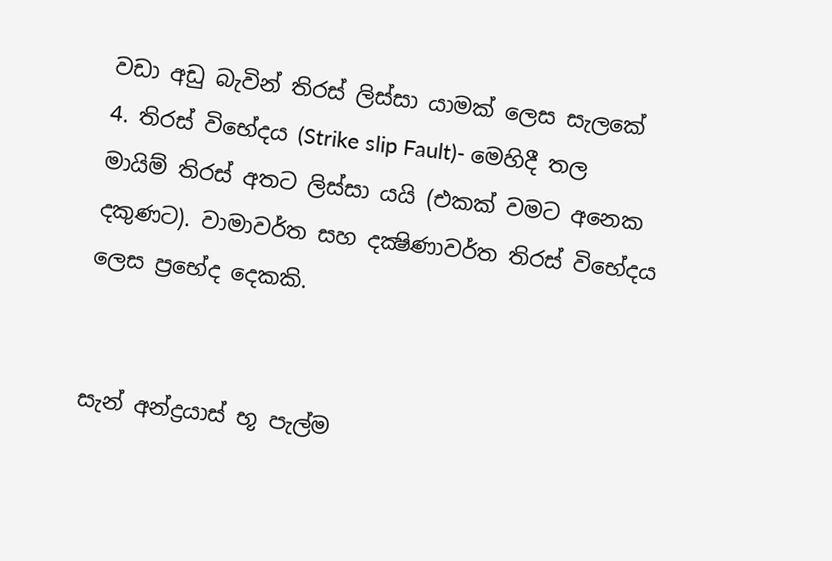වඩා අඩු බැවින් තිරස් ලිස්සා යාමක් ලෙස සැලකේ
4. තිරස් විභේදය (Strike slip Fault)- මෙහිදී තල මායිම් තිරස් අතට ලිස්සා යයි (එකක් වමට අනෙක දකුණට). වාමාවර්ත සහ දක්‍ෂිණාවර්ත තිරස් විභේදය ලෙස ප්‍රභේද දෙකකි.


සැන් අන්ද්‍රයාස් භූ පැල්ම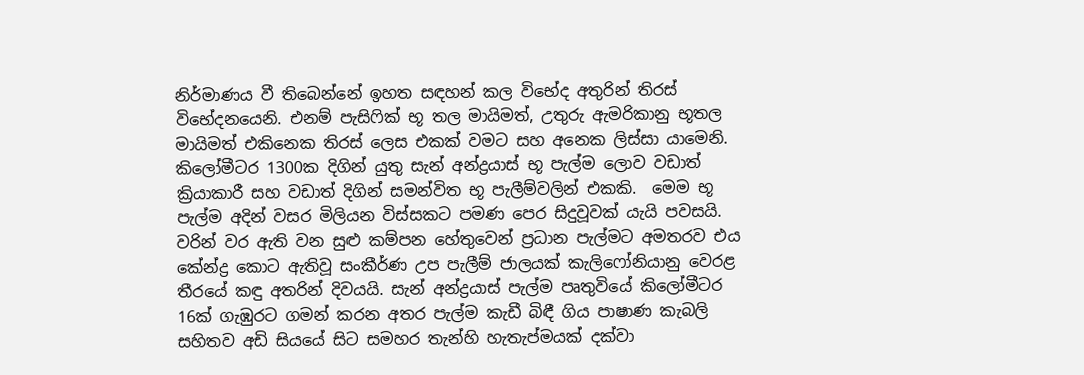නිර්මාණය වී තිබෙන්නේ ඉහත සඳහන් කල විභේද අතුරින් තිරස් විභේදනයෙනි. එනම් පැසිෆික් භූ තල මායිමත්, උතුරු ඇමරිකානු භූතල මායිමත් එකිනෙක තිරස් ලෙස එකක් වමට සහ අනෙක ලිස්සා යාමෙනි. කිලෝමීටර 1300ක දිගින් යුතු සැන් අන්ද්‍රයාස් භූ පැල්ම ලොව වඩාත් ක්‍රියාකාරී සහ වඩාත් දිගින් සමන්විත භූ පැලීම්වලින් එකකි.  මෙම භූ පැල්ම අදින් වසර මිලියන විස්සකට පමණ පෙර සිදුවූවක් යැයි පවසයි. වරින් වර ඇති වන සුළු කම්පන හේතුවෙන් ප්‍රධාන පැල්මට අමතරව එය කේන්ද්‍ර කොට ඇතිවූ සංකීර්ණ උප පැලීම් ජාලයක් කැලිෆෝනියානු වෙරළ තීරයේ කඳු අතරින් දිවයයි. සැන් අන්ද්‍රයාස් පැල්ම පෘතුවියේ කිලෝමීටර 16ක් ගැඹුරට ගමන් කරන අතර පැල්ම කැඩී බිඳී ගිය පාෂාණ කැබලි සහිතව අඩි සියයේ සිට සමහර තැන්හි හැතැප්මයක් දක්වා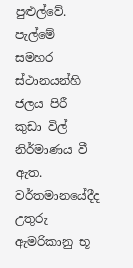පුළුල්වේ. පැල්මේ සමහර ස්ථානයන්හි ජලය පිරී කුඩා විල් නිර්මාණය වී ඇත. වර්තමානයේදීද උතුරු ඇමරිකානු භූ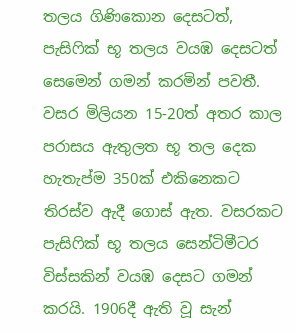තලය ගිණිකොන දෙසටත්, පැසිෆික් භූ තලය වයඹ දෙසටත් සෙමෙන් ගමන් කරමින් පවතී. වසර මිලියන 15-20ත් අතර කාල පරාසය ඇතුලත භූ තල දෙක හැතැප්ම 350ක් එකිනෙකට තිරස්ව ඇදී ගොස් ඇත. වසරකට පැසිෆික් භූ තලය සෙන්ටිමීටර විස්සකින් වයඹ දෙසට ගමන් කරයි. 1906දී ඇති වූ සැන්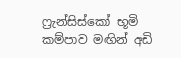ෆ්‍රැන්සිස්කෝ භූමි කම්පාව මඟින් අඩි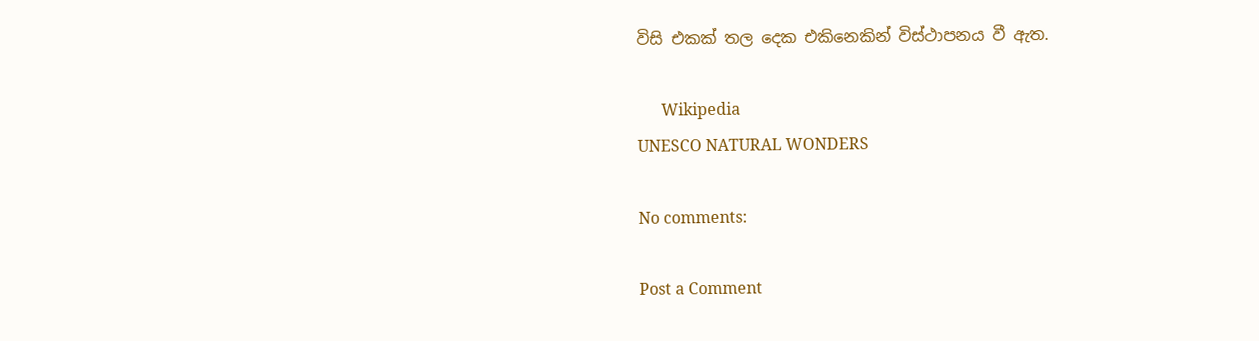විසි එකක් තල දෙක එකිනෙකින් විස්ථාපනය වී ඇත.

      Wikipedia
UNESCO NATURAL WONDERS

No comments:

Post a Comment